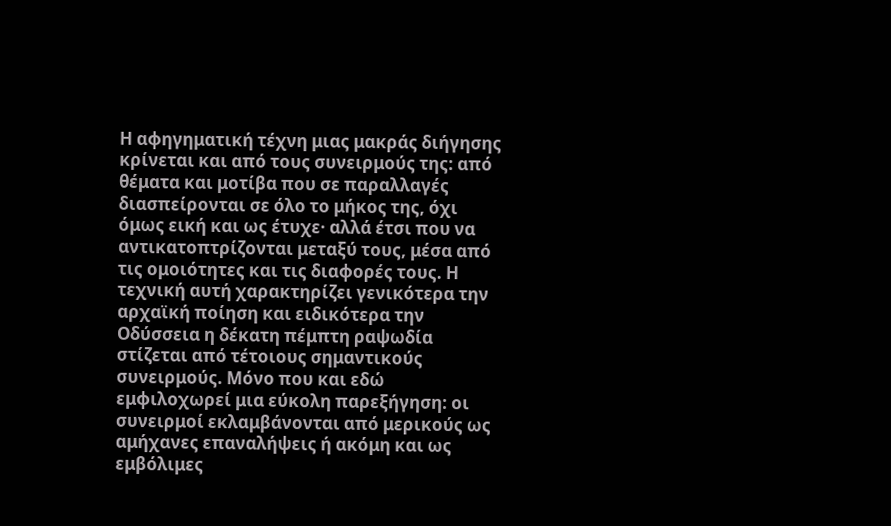Η αφηγηματική τέχνη μιας μακράς διήγησης κρίνεται και από τους συνειρμούς της: από θέματα και μοτίβα που σε παραλλαγές διασπείρονται σε όλο το μήκος της, όχι όμως εική και ως έτυχε· αλλά έτσι που να αντικατοπτρίζονται μεταξύ τους, μέσα από τις ομοιότητες και τις διαφορές τους. Η τεχνική αυτή χαρακτηρίζει γενικότερα την αρχαϊκή ποίηση και ειδικότερα την Οδύσσεια η δέκατη πέμπτη ραψωδία στίζεται από τέτοιους σημαντικούς συνειρμούς. Μόνο που και εδώ εμφιλοχωρεί μια εύκολη παρεξήγηση: οι συνειρμοί εκλαμβάνονται από μερικούς ως αμήχανες επαναλήψεις ή ακόμη και ως εμβόλιμες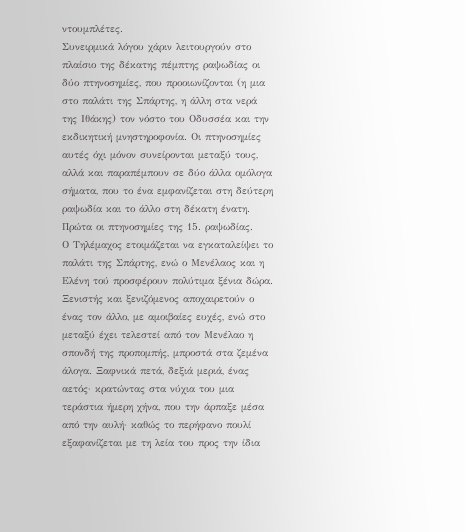ντουμπλέτες.
Συνειρμικά λόγου χάριν λειτουργούν στο πλαίσιο της δέκατης πέμπτης ραψωδίας οι δύο πτηνοσημίες, που προοιωνίζονται (η μια στο παλάτι της Σπάρτης, η άλλη στα νερά της Ιθάκης) τον νόστο του Οδυσσέα και την εκδικητική μνηστηροφονία. Οι πτηνοσημίες αυτές όχι μόνον συνείρονται μεταξύ τους, αλλά και παραπέμπουν σε δύο άλλα ομόλογα σήματα, που το ένα εμφανίζεται στη δεύτερη ραψωδία και το άλλο στη δέκατη ένατη. Πρώτα οι πτηνοσημίες της 15. ραψωδίας.
Ο Τηλέμαχος ετοιμάζεται να εγκαταλείψει το παλάτι της Σπάρτης, ενώ ο Μενέλαος και η Ελένη τού προσφέρουν πολύτιμα ξένια δώρα. Ξενιστής και ξενιζόμενος αποχαιρετούν ο ένας τον άλλο, με αμοιβαίες ευχές, ενώ στο μεταξύ έχει τελεστεί από τον Μενέλαο η σπονδή της προπομπής, μπροστά στα ζεμένα άλογα. Ξαφνικά πετά, δεξιά μεριά, ένας αετός· κρατώντας στα νύχια του μια τεράστια ήμερη χήνα, που την άρπαξε μέσα από την αυλή· καθώς το περήφανο πουλί εξαφανίζεται με τη λεία του προς την ίδια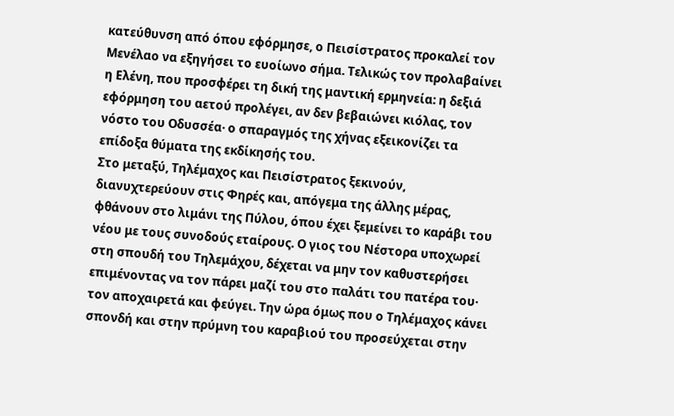κατεύθυνση από όπου εφόρμησε, ο Πεισίστρατος προκαλεί τον Μενέλαο να εξηγήσει το ευοίωνο σήμα. Τελικώς τον προλαβαίνει η Ελένη, που προσφέρει τη δική της μαντική ερμηνεία: η δεξιά εφόρμηση του αετού προλέγει, αν δεν βεβαιώνει κιόλας, τον νόστο του Οδυσσέα· ο σπαραγμός της χήνας εξεικονίζει τα επίδοξα θύματα της εκδίκησής του.
Στο μεταξύ, Τηλέμαχος και Πεισίστρατος ξεκινούν, διανυχτερεύουν στις Φηρές και, απόγεμα της άλλης μέρας, φθάνουν στο λιμάνι της Πύλου, όπου έχει ξεμείνει το καράβι του νέου με τους συνοδούς εταίρους. Ο γιος του Νέστορα υποχωρεί στη σπουδή του Τηλεμάχου, δέχεται να μην τον καθυστερήσει επιμένοντας να τον πάρει μαζί του στο παλάτι του πατέρα του· τον αποχαιρετά και φεύγει. Την ώρα όμως που ο Τηλέμαχος κάνει σπονδή και στην πρύμνη του καραβιού του προσεύχεται στην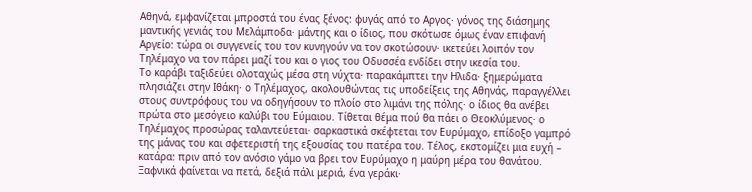Αθηνά, εμφανίζεται μπροστά του ένας ξένος: φυγάς από το Αργος· γόνος της διάσημης μαντικής γενιάς του Μελάμποδα· μάντης και ο ίδιος, που σκότωσε όμως έναν επιφανή Αργείο: τώρα οι συγγενείς του τον κυνηγούν να τον σκοτώσουν· ικετεύει λοιπόν τον Τηλέμαχο να τον πάρει μαζί του και ο γιος του Οδυσσέα ενδίδει στην ικεσία του.
Το καράβι ταξιδεύει ολοταχώς μέσα στη νύχτα· παρακάμπτει την Ηλιδα· ξημερώματα πλησιάζει στην Ιθάκη· ο Τηλέμαχος, ακολουθώντας τις υποδείξεις της Αθηνάς, παραγγέλλει στους συντρόφους του να οδηγήσουν το πλοίο στο λιμάνι της πόλης· ο ίδιος θα ανέβει πρώτα στο μεσόγειο καλύβι του Εύμαιου. Τίθεται θέμα πού θα πάει ο Θεοκλύμενος· ο Τηλέμαχος προσώρας ταλαντεύεται· σαρκαστικά σκέφτεται τον Ευρύμαχο, επίδοξο γαμπρό της μάνας του και σφετεριστή της εξουσίας του πατέρα του. Τέλος, εκστομίζει μια ευχή – κατάρα: πριν από τον ανόσιο γάμο να βρει τον Ευρύμαχο η μαύρη μέρα του θανάτου. Ξαφνικά φαίνεται να πετά, δεξιά πάλι μεριά, ένα γεράκι·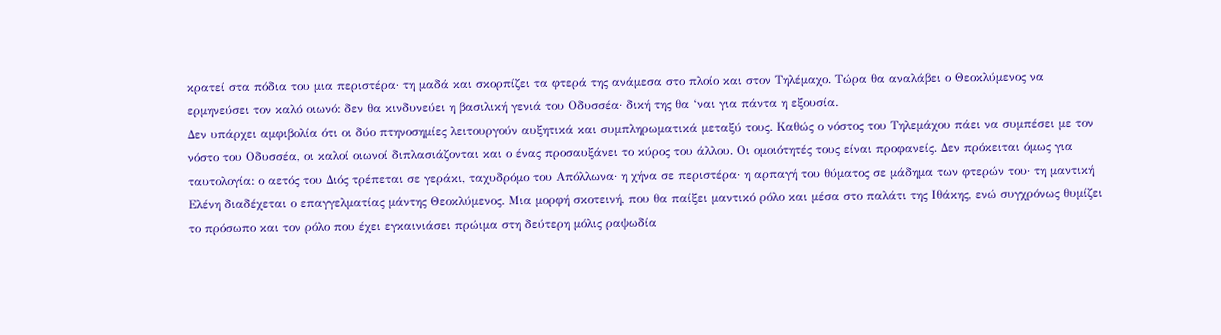κρατεί στα πόδια του μια περιστέρα· τη μαδά και σκορπίζει τα φτερά της ανάμεσα στο πλοίο και στον Τηλέμαχο. Τώρα θα αναλάβει ο Θεοκλύμενος να ερμηνεύσει τον καλό οιωνό: δεν θα κινδυνεύει η βασιλική γενιά του Οδυσσέα· δική της θα ‘ναι για πάντα η εξουσία.
Δεν υπάρχει αμφιβολία ότι οι δύο πτηνοσημίες λειτουργούν αυξητικά και συμπληρωματικά μεταξύ τους. Καθώς ο νόστος του Τηλεμάχου πάει να συμπέσει με τον νόστο του Οδυσσέα, οι καλοί οιωνοί διπλασιάζονται και ο ένας προσαυξάνει το κύρος του άλλου. Οι ομοιότητές τους είναι προφανείς. Δεν πρόκειται όμως για ταυτολογία: ο αετός του Διός τρέπεται σε γεράκι, ταχυδρόμο του Απόλλωνα· η χήνα σε περιστέρα· η αρπαγή του θύματος σε μάδημα των φτερών του· τη μαντική Ελένη διαδέχεται ο επαγγελματίας μάντης Θεοκλύμενος. Μια μορφή σκοτεινή, που θα παίξει μαντικό ρόλο και μέσα στο παλάτι της Ιθάκης, ενώ συγχρόνως θυμίζει το πρόσωπο και τον ρόλο που έχει εγκαινιάσει πρώιμα στη δεύτερη μόλις ραψωδία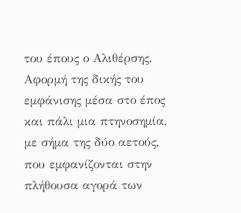του έπους ο Αλιθέρσης.
Αφορμή της δικής του εμφάνισης μέσα στο έπος και πάλι μια πτηνοσημία, με σήμα της δύο αετούς, που εμφανίζονται στην πλήθουσα αγορά των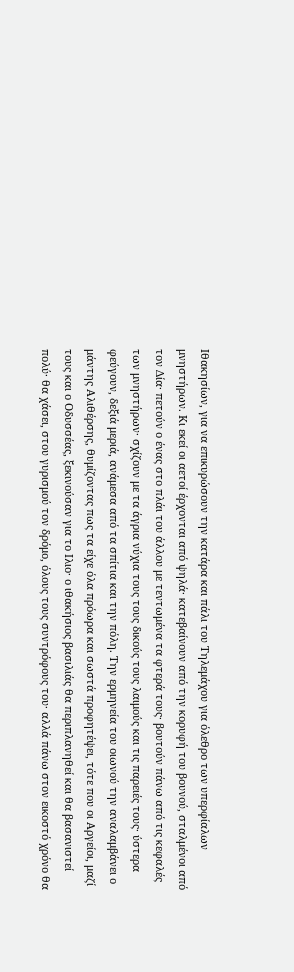Ιθακησίων, για να επικυρώσουν την κατάρα και πάλι του Τηλεμάχου για όλεθρο των υπερφίαλων μνηστήρων. Κι εκεί οι αετοί έρχονται από ψηλά· κατεβαίνουν από την κορυφή του βουνού, σταλμένοι από τον Δία· πετούν ο ένας στο πλάι του άλλου με τεντωμένα τα φτερά τους· βουτούν πάνω από τις κεφαλές των μνηστήρων· σχίζουν με τα άγρια νύχια τους τους δικούς τους λαιμούς και τις παρειές τους· ύστερα φεύγουν, δεξιά μεριά, ανάμεσα από τα σπίτια και την πόλη. Την ερμηνεία του οιωνού την αναλαμβάνει ο μάντης Αλιθέρσης, θυμίζοντας πως τα είχε όλα πρόωρα και σωστά προφητέψει, τότε που οι Αργείοι, μαζί τους και ο Οδυσσέας, ξεκινούσαν για το Ιλιο· ο ιθακήσιος βασιλιάς θα περιπλανηθεί και θα βασανιστεί πολύ· θα χάσει, στου γυρισμού τον δρόμο, όλους τους συντρόφους του· αλλά πάνω στον εικοστό χρόνο θα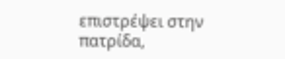επιστρέψει στην πατρίδα,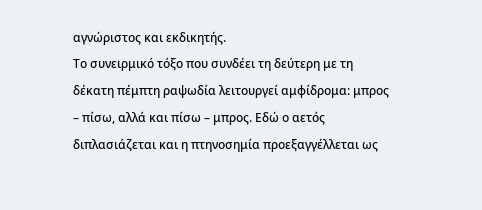αγνώριστος και εκδικητής.
Το συνειρμικό τόξο που συνδέει τη δεύτερη με τη δέκατη πέμπτη ραψωδία λειτουργεί αμφίδρομα: μπρος – πίσω, αλλά και πίσω – μπρος. Εδώ ο αετός διπλασιάζεται και η πτηνοσημία προεξαγγέλλεται ως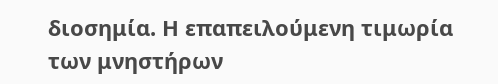διοσημία. Η επαπειλούμενη τιμωρία των μνηστήρων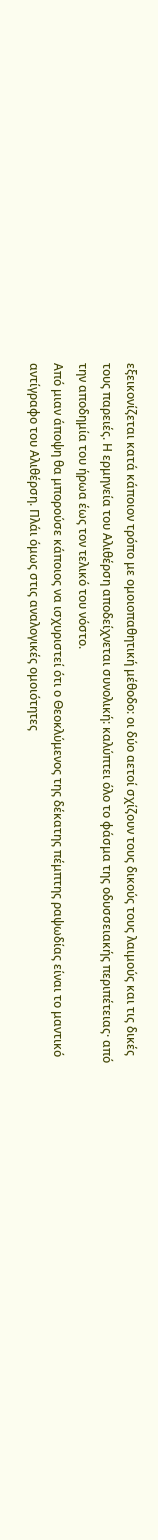εξεικονίζεται κατά κάποιον τρόπο με ομοιοπαθητική μέθοδο: οι δύο αετοί σχίζουν τους δικούς τους λαιμούς και τις δικές τους παρειές. Η ερμηνεία του Αλιθέρση αποδείχνεται συνολική: καλύπτει όλο το φάσμα της οδυσσειακής περιπέτειας· από την αποδημία του ήρωα έως τον τελικό του νόστο.
Από μιαν άποψη θα μπορούσε κάποιος να ισχυριστεί ότι ο Θεοκλύμενος της δέκατης πέμπτης ραψωδίας είναι το μαντικό αντίγραφο του Αλιθέρση. Πλάι όμως στις αναλογικές ομοιότητες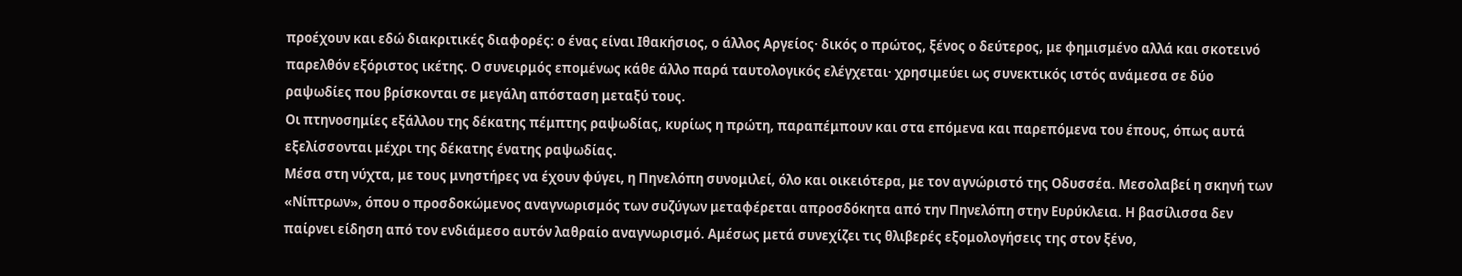προέχουν και εδώ διακριτικές διαφορές: ο ένας είναι Ιθακήσιος, ο άλλος Αργείος· δικός ο πρώτος, ξένος ο δεύτερος, με φημισμένο αλλά και σκοτεινό παρελθόν εξόριστος ικέτης. Ο συνειρμός επομένως κάθε άλλο παρά ταυτολογικός ελέγχεται· χρησιμεύει ως συνεκτικός ιστός ανάμεσα σε δύο ραψωδίες που βρίσκονται σε μεγάλη απόσταση μεταξύ τους.
Οι πτηνοσημίες εξάλλου της δέκατης πέμπτης ραψωδίας, κυρίως η πρώτη, παραπέμπουν και στα επόμενα και παρεπόμενα του έπους, όπως αυτά εξελίσσονται μέχρι της δέκατης ένατης ραψωδίας.
Μέσα στη νύχτα, με τους μνηστήρες να έχουν φύγει, η Πηνελόπη συνομιλεί, όλο και οικειότερα, με τον αγνώριστό της Οδυσσέα. Μεσολαβεί η σκηνή των «Νίπτρων», όπου ο προσδοκώμενος αναγνωρισμός των συζύγων μεταφέρεται απροσδόκητα από την Πηνελόπη στην Ευρύκλεια. Η βασίλισσα δεν παίρνει είδηση από τον ενδιάμεσο αυτόν λαθραίο αναγνωρισμό. Αμέσως μετά συνεχίζει τις θλιβερές εξομολογήσεις της στον ξένο,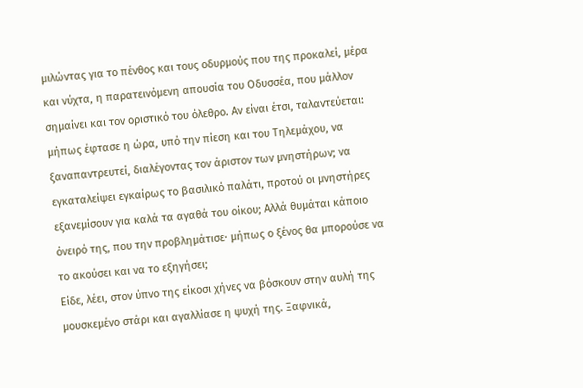μιλώντας για το πένθος και τους οδυρμούς που της προκαλεί, μέρα και νύχτα, η παρατεινόμενη απουσία του Οδυσσέα, που μάλλον σημαίνει και τον οριστικό του όλεθρο. Αν είναι έτσι, ταλαντεύεται: μήπως έφτασε η ώρα, υπό την πίεση και του Τηλεμάχου, να ξαναπαντρευτεί, διαλέγοντας τον άριστον των μνηστήρων; να εγκαταλείψει εγκαίρως το βασιλικό παλάτι, προτού οι μνηστήρες εξανεμίσουν για καλά τα αγαθά του οίκου; Αλλά θυμάται κάποιο όνειρό της, που την προβλημάτισε· μήπως ο ξένος θα μπορούσε να το ακούσει και να το εξηγήσει;
Είδε, λέει, στον ύπνο της είκοσι χήνες να βόσκουν στην αυλή της μουσκεμένο στάρι και αγαλλίασε η ψυχή της. Ξαφνικά,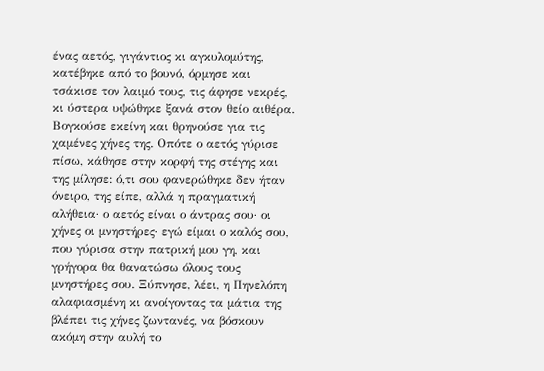ένας αετός, γιγάντιος κι αγκυλομύτης, κατέβηκε από το βουνό, όρμησε και τσάκισε τον λαιμό τους, τις άφησε νεκρές, κι ύστερα υψώθηκε ξανά στον θείο αιθέρα. Βογκούσε εκείνη και θρηνούσε για τις χαμένες χήνες της. Οπότε ο αετός γύρισε πίσω, κάθησε στην κορφή της στέγης και της μίλησε: ό,τι σου φανερώθηκε δεν ήταν όνειρο, της είπε, αλλά η πραγματική αλήθεια· ο αετός είναι ο άντρας σου· οι χήνες οι μνηστήρες· εγώ είμαι ο καλός σου, που γύρισα στην πατρική μου γη, και γρήγορα θα θανατώσω όλους τους μνηστήρες σου. Ξύπνησε, λέει, η Πηνελόπη αλαφιασμένη κι ανοίγοντας τα μάτια της βλέπει τις χήνες ζωντανές, να βόσκουν ακόμη στην αυλή το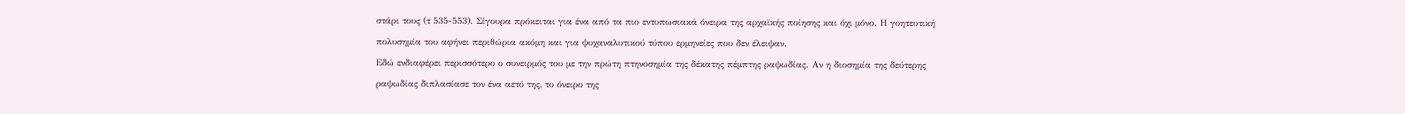στάρι τους (τ 535-553). Σίγουρα πρόκειται για ένα από τα πιο εντυπωσιακά όνειρα της αρχαϊκής ποίησης και όχι μόνο. Η γοητευτική πολυσημία του αφήνει περιθώρια ακόμη και για ψυχαναλυτικού τύπου ερμηνείες που δεν έλειψαν.
Εδώ ενδιαφέρει περισσότερο ο συνειρμός του με την πρώτη πτηνοσημία της δέκατης πέμπτης ραψωδίας. Αν η διοσημία της δεύτερης ραψωδίας διπλασίασε τον ένα αετό της, το όνειρο της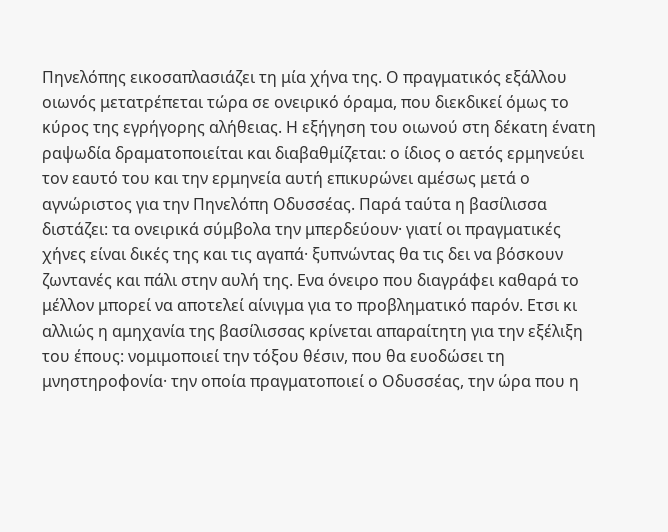Πηνελόπης εικοσαπλασιάζει τη μία χήνα της. Ο πραγματικός εξάλλου οιωνός μετατρέπεται τώρα σε ονειρικό όραμα, που διεκδικεί όμως το κύρος της εγρήγορης αλήθειας. Η εξήγηση του οιωνού στη δέκατη ένατη ραψωδία δραματοποιείται και διαβαθμίζεται: ο ίδιος ο αετός ερμηνεύει τον εαυτό του και την ερμηνεία αυτή επικυρώνει αμέσως μετά ο αγνώριστος για την Πηνελόπη Οδυσσέας. Παρά ταύτα η βασίλισσα διστάζει: τα ονειρικά σύμβολα την μπερδεύουν· γιατί οι πραγματικές χήνες είναι δικές της και τις αγαπά· ξυπνώντας θα τις δει να βόσκουν ζωντανές και πάλι στην αυλή της. Ενα όνειρο που διαγράφει καθαρά το μέλλον μπορεί να αποτελεί αίνιγμα για το προβληματικό παρόν. Ετσι κι αλλιώς η αμηχανία της βασίλισσας κρίνεται απαραίτητη για την εξέλιξη του έπους: νομιμοποιεί την τόξου θέσιν, που θα ευοδώσει τη μνηστηροφονία· την οποία πραγματοποιεί ο Οδυσσέας, την ώρα που η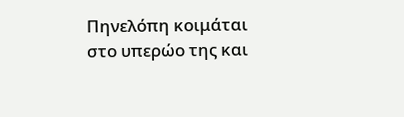Πηνελόπη κοιμάται στο υπερώο της και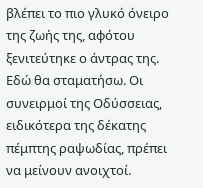βλέπει το πιο γλυκό όνειρο της ζωής της, αφότου ξενιτεύτηκε ο άντρας της.
Εδώ θα σταματήσω. Οι συνειρμοί της Οδύσσειας, ειδικότερα της δέκατης πέμπτης ραψωδίας, πρέπει να μείνουν ανοιχτοί.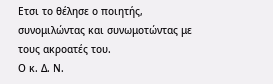Ετσι το θέλησε ο ποιητής, συνομιλώντας και συνωμοτώντας με τους ακροατές του.
Ο κ. Δ. Ν.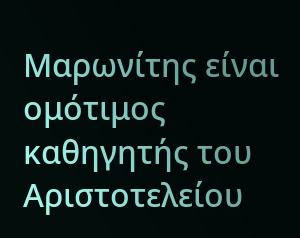Μαρωνίτης είναι ομότιμος καθηγητής του Αριστοτελείου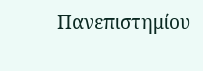Πανεπιστημίου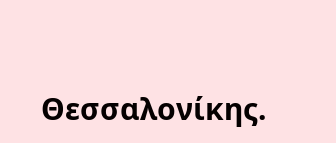Θεσσαλονίκης.